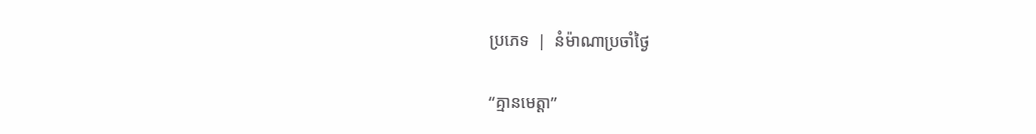ប្រភេទ  |  នំម៉ាណាប្រចាំថ្ងៃ

“គ្មានមេត្តា”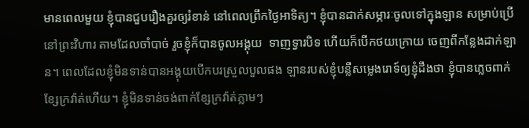មានពេលមួយ ខ្ញុំបានជួបរឿងគួរឲ្យរំខាន់ នៅពេលព្រឹកថ្ងៃអាទិត្យ។ ខ្ញុំបានដាក់សម្ភារៈចូលទៅក្នុងឡាន សម្រាប់ប្រើនៅព្រះវិហារ តាមដែលចាំបាច់ រួចខ្ញុំក៏បានចូលអង្គុយ  ទាញទ្វារបិទ ហើយក៏បើកថយក្រោយ ចេញពីកន្លែងដាក់ឡាន។ ពេលដែលខ្ញុំមិនទាន់បានអង្គុយបើកបរស្រួលបួលផង ឡានរបស់ខ្ញុំបន្លឺសម្លេងរោទ៍ឲ្យខ្ញុំដឹងថា ខ្ញុំបានភ្លេចពាក់ខ្សែក្រវ៉ាត់ហើយ។ ខ្ញុំមិនទាន់ចង់ពាក់ខ្សែក្រវ៉ាត់ភ្លាមៗ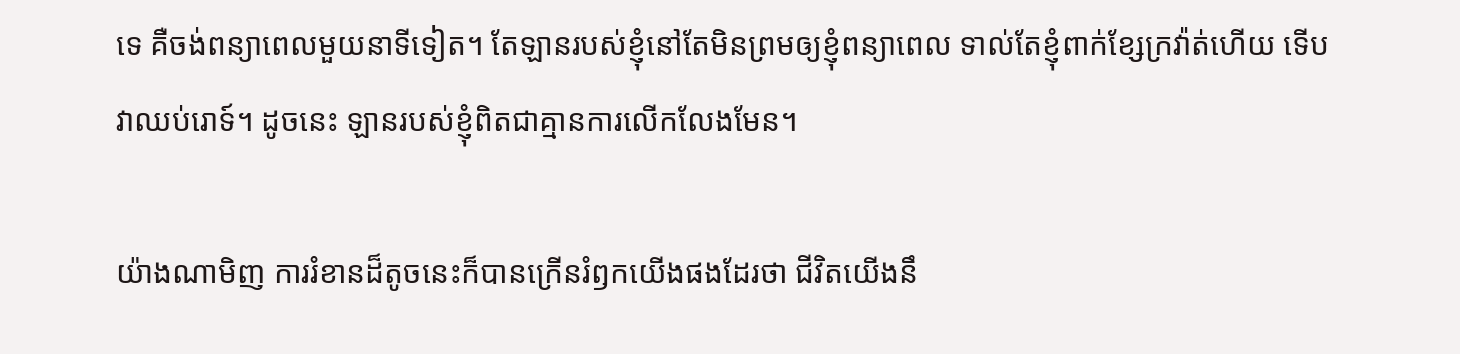ទេ គឺចង់ពន្យាពេលមួយនាទីទៀត។ តែឡានរបស់ខ្ញុំនៅតែមិនព្រមឲ្យខ្ញុំពន្យាពេល ទាល់តែខ្ញុំពាក់ខ្សែក្រវ៉ាត់ហើយ ទើបវាឈប់រោទ៍។ ដូចនេះ ឡានរបស់ខ្ញុំពិតជាគ្មានការលើកលែងមែន។

យ៉ាងណាមិញ ការរំខានដ៏តូចនេះក៏បានក្រើនរំឭកយើងផងដែរថា ជីវិតយើងនឹ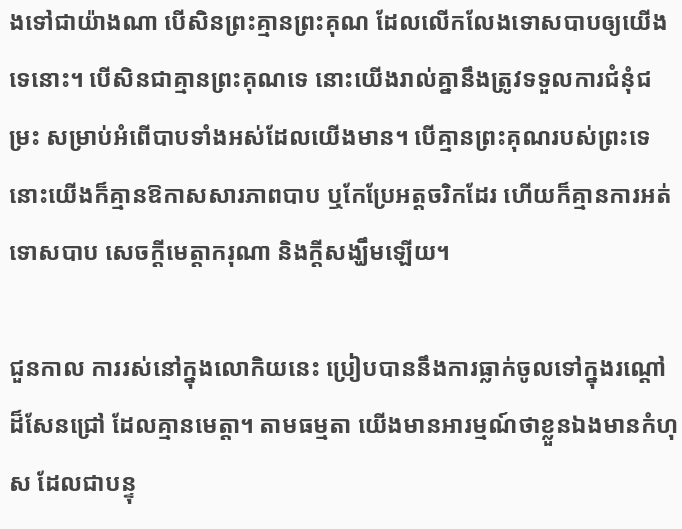ងទៅជាយ៉ាងណា បើសិនព្រះគ្មានព្រះគុណ ដែលលើកលែងទោសបាបឲ្យយើងទេនោះ។ បើសិនជាគ្មានព្រះគុណទេ នោះយើងរាល់គ្នានឹងត្រូវទទួលការជំនុំជម្រះ សម្រាប់អំពើបាបទាំងអស់ដែលយើងមាន។ បើគ្មានព្រះគុណរបស់ព្រះទេ នោះយើងក៏គ្មានឱកាសសារភាពបាប ឬកែប្រែអត្តចរិកដែរ ហើយក៏គ្មានការអត់ទោសបាប សេចក្តីមេត្តាករុណា និងក្តីសង្ឃឹមឡើយ។

ជួនកាល ការរស់នៅក្នុងលោកិយនេះ ប្រៀបបាននឹងការធ្លាក់ចូលទៅក្នុងរណ្តៅដ៏សែនជ្រៅ ដែលគ្មានមេត្តា។ តាមធម្មតា យើងមានអារម្មណ៍ថាខ្លួនឯងមានកំហុស ដែលជាបន្ទុ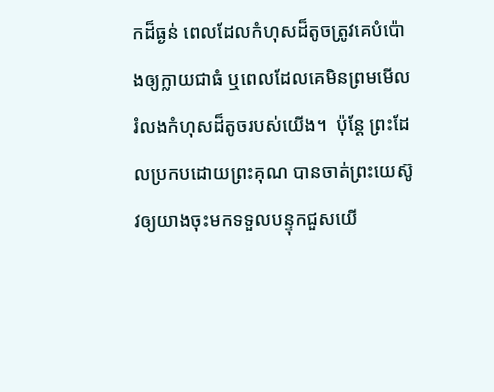កដ៏ធ្ងន់ ពេលដែលកំហុសដ៏តូចត្រូវគេបំប៉ោងឲ្យក្លាយជាធំ ឬពេលដែលគេមិនព្រមមើលរំលងកំហុសដ៏តូចរបស់យើង។  ប៉ុន្តែ ព្រះដែលប្រកបដោយព្រះគុណ បានចាត់ព្រះយេស៊ូវឲ្យយាងចុះមកទទួលបន្ទុកជួសយើ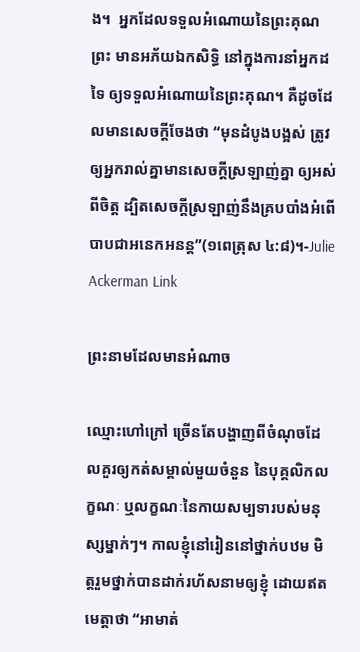ង។  អ្នកដែលទទួលអំណោយនៃព្រះគុណព្រះ មានអភ័យឯកសិទ្ធិ នៅក្នុងការនាំអ្នកដទៃ ឲ្យទទួលអំណោយនៃព្រះគុណ។ គឺដូចដែលមានសេចក្តីចែងថា “មុនដំបូងបង្អស់ ត្រូវឲ្យអ្នករាល់គ្នាមានសេចក្តីស្រឡាញ់គ្នា ឲ្យអស់ពីចិត្ត ដ្បិតសេចក្តីស្រឡាញ់នឹងគ្របបាំងអំពើបាបជាអនេកអនន្ត”(១ពេត្រុស ៤:៨)។-Julie Ackerman Link

ព្រះនាមដែលមានអំណាច

ឈ្មោះហៅក្រៅ ច្រើនតែបង្ហាញពីចំណុចដែលគួរឲ្យកត់សម្គាល់មួយចំនួន នៃបុគ្គលិកលក្ខណៈ ឬលក្ខណៈនៃកាយសម្បទារបស់មនុស្សម្នាក់ៗ។ កាលខ្ញុំនៅរៀននៅថ្នាក់បឋម មិត្តរួមថ្នាក់បានដាក់រហ័សនាមឲ្យខ្ញុំ ដោយឥតមេត្តាថា “អាមាត់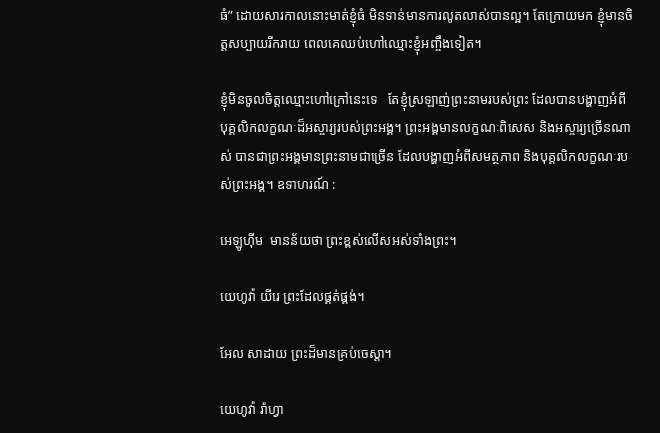ធំ” ដោយសារកាលនោះមាត់ខ្ញុំធំ មិនទាន់មានការលូតលាស់បានល្អ។ តែក្រោយមក ខ្ញុំមានចិត្តសប្បាយរីករាយ ពេលគេឈប់ហៅឈ្មោះខ្ញុំអញ្ចឹងទៀត។

ខ្ញុំមិនចូលចិត្តឈ្មោះហៅក្រៅនេះទេ   តែខ្ញុំស្រឡាញ់ព្រះនាមរបស់ព្រះ ដែលបានបង្ហាញអំពីបុគ្គលិកលក្ខណៈដ៏អស្ចារ្យរបស់ព្រះអង្គ។ ព្រះអង្គមានលក្ខណៈពិសេស និងអស្ចារ្យច្រើនណាស់ បានជាព្រះអង្គមានព្រះនាមជាច្រើន ដែលបង្ហាញអំពីសមត្ថភាព និងបុគ្គលិកលក្ខណៈរបស់ព្រះអង្គ។ ឧទាហរណ៍ :

អេឡូហ៊ីម  មានន័យថា ព្រះខ្ពស់លើសអស់ទាំងព្រះ។

យេហូវ៉ា យីរេ ព្រះដែលផ្គត់ផ្គង់។

អែល សាដាយ ព្រះដ៏មានគ្រប់ចេស្តា។

យេហូវ៉ា រ៉ាហ្វា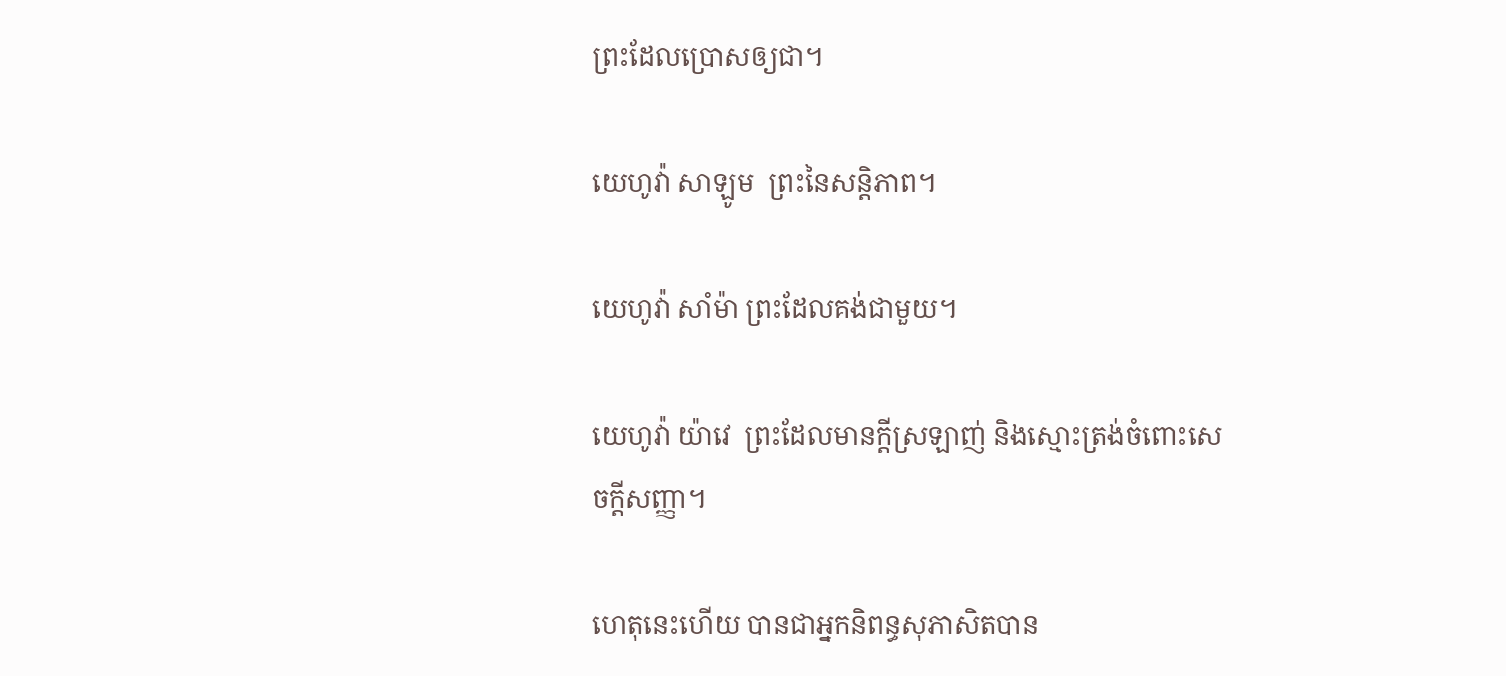ព្រះដែលប្រោសឲ្យជា។

យេហូវ៉ា សាឡូម  ព្រះនៃសន្តិភាព។

យេហូវ៉ា សាំម៉ា ព្រះដែលគង់ជាមួយ។

យេហូវ៉ា យ៉ាវេ  ព្រះដែលមានក្តីស្រឡាញ់ និងស្មោះត្រង់ចំពោះសេចក្តីសញ្ញា។

ហេតុនេះហើយ បានជាអ្នកនិពន្ធសុភាសិតបាន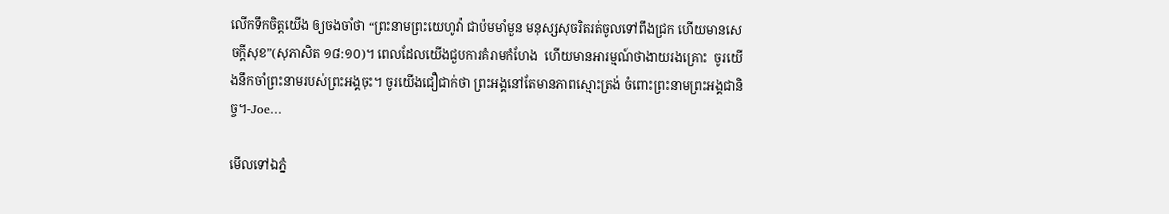លើកទឹកចិត្តយើង ឲ្យចងចាំថា “ព្រះនាមព្រះយេហូវ៉ា ជាប៉មមាំមួន មនុស្សសុចរិតរត់ចូលទៅពឹងជ្រក ហើយមានសេចក្តីសុខ”(សុភាសិត ១៨:១០)។ ពេលដែលយើងជួបការគំរាមកំហែង  ហើយមានអារម្មណ៍ថាងាយរងគ្រោះ  ចូរយើងនឹកចាំព្រះនាមរបស់ព្រះអង្គចុះ។ ចូរយើងជឿជាក់ថា ព្រះអង្គនៅតែមានភាពស្មោះត្រង់ ចំពោះព្រះនាមព្រះអង្គជានិច្ច។-Joe…

មើលទៅឯភ្នំ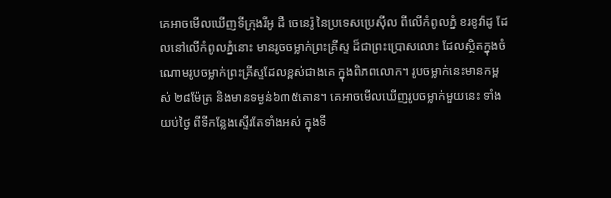គេអាចមើលឃើញទីក្រុងរីអូ ដឺ ចេនេរ៉ូ នៃប្រទេសប្រេស៊ីល ពីលើកំពូលភ្នំ ខរខូវ៉ាដូ ដែលនៅលើកំពូលភ្នំនោះ មានរូចចម្លាក់ព្រះគ្រីស្ទ ដ៏ជាព្រះប្រោសលោះ ដែលស្ថិតក្នុងចំណោមរូបចម្លាក់ព្រះគ្រីស្ទដែលខ្ពស់ជាងគេ ក្នុងពិភពលោក។ រូបចម្លាក់នេះមានកម្ពស់ ២៨ម៉ែត្រ និងមានទម្ងន់៦៣៥តោន។ គេអាចមើលឃើញរូបចម្លាក់មួយនេះ ទាំងយប់ថ្ងៃ ពីទីកន្លែងស្ទើរតែទាំងអស់ ក្នុងទី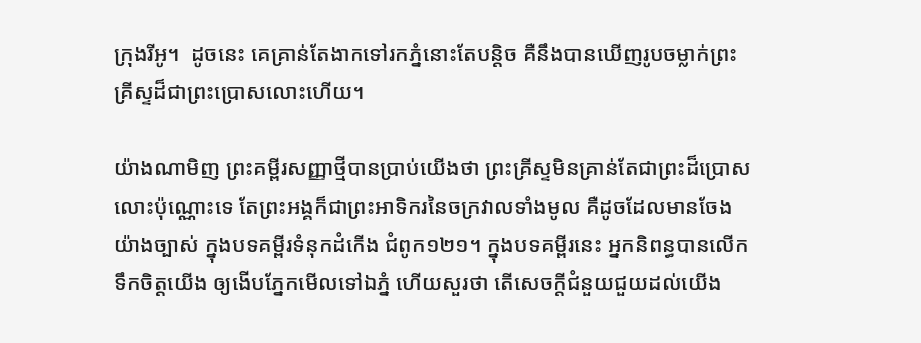ក្រុងរីអូ។  ដូចនេះ គេគ្រាន់តែងាកទៅរកភ្នំនោះតែបន្តិច គឺនឹងបានឃើញរូបចម្លាក់ព្រះគ្រីស្ទដ៏ជាព្រះប្រោសលោះហើយ។

យ៉ាងណាមិញ ព្រះគម្ពីរសញ្ញាថ្មីបានប្រាប់យើងថា ព្រះគ្រីស្ទមិនគ្រាន់តែជាព្រះដ៏ប្រោសលោះប៉ុណ្ណោះទេ តែព្រះអង្គក៏ជាព្រះអាទិករនៃចក្រវាលទាំងមូល គឺដូចដែលមានចែងយ៉ាងច្បាស់ ក្នុងបទគម្ពីរទំនុកដំកើង ជំពូក១២១។ ក្នុងបទគម្ពីរនេះ អ្នកនិពន្ធបានលើកទឹកចិត្តយើង ឲ្យងើបភ្នែកមើលទៅឯភ្នំ ហើយសួរថា តើសេចក្តីជំនួយជួយដល់យើង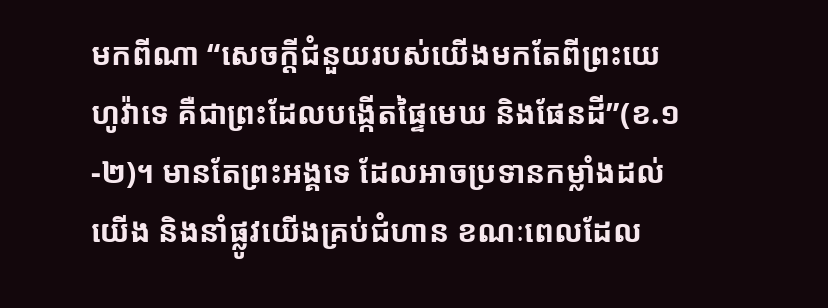មកពីណា “សេចក្តីជំនួយរបស់យើងមកតែពីព្រះយេហូវ៉ាទេ គឺជាព្រះដែលបង្កើតផ្ទៃមេឃ និងផែនដី”(ខ.១-២)។ មានតែព្រះអង្គទេ ដែលអាចប្រទានកម្លាំងដល់យើង និងនាំផ្លូវយើងគ្រប់ជំហាន ខណៈពេលដែល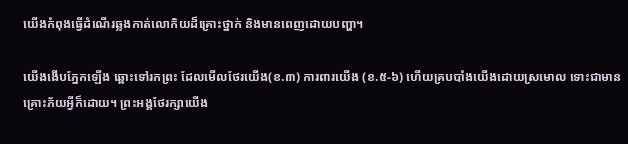យើងកំពុងធ្វើដំណើរឆ្លងកាត់លោកិយដ៏គ្រោះថ្នាក់ និងមានពេញដោយបញ្ហា។

យើងងើបភ្នែកឡើង ឆ្ពោះទៅរកព្រះ ដែលមើលថែរយើង(ខ.៣) ការពារយើង (ខ.៥-៦) ហើយគ្របបាំងយើងដោយស្រមោល ទោះជាមានគ្រោះភ័យអ្វីក៏ដោយ។ ព្រះអង្គថែរក្សាយើង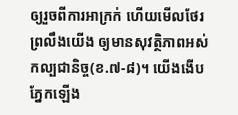ឲ្យរួចពីការអាក្រក់ ហើយមើលថែរព្រលឹងយើង ឲ្យមានសុវត្ថិភាពអស់កល្បជានិច្ច(ខ.៧-៨)។ យើងងើបភ្នែកឡើង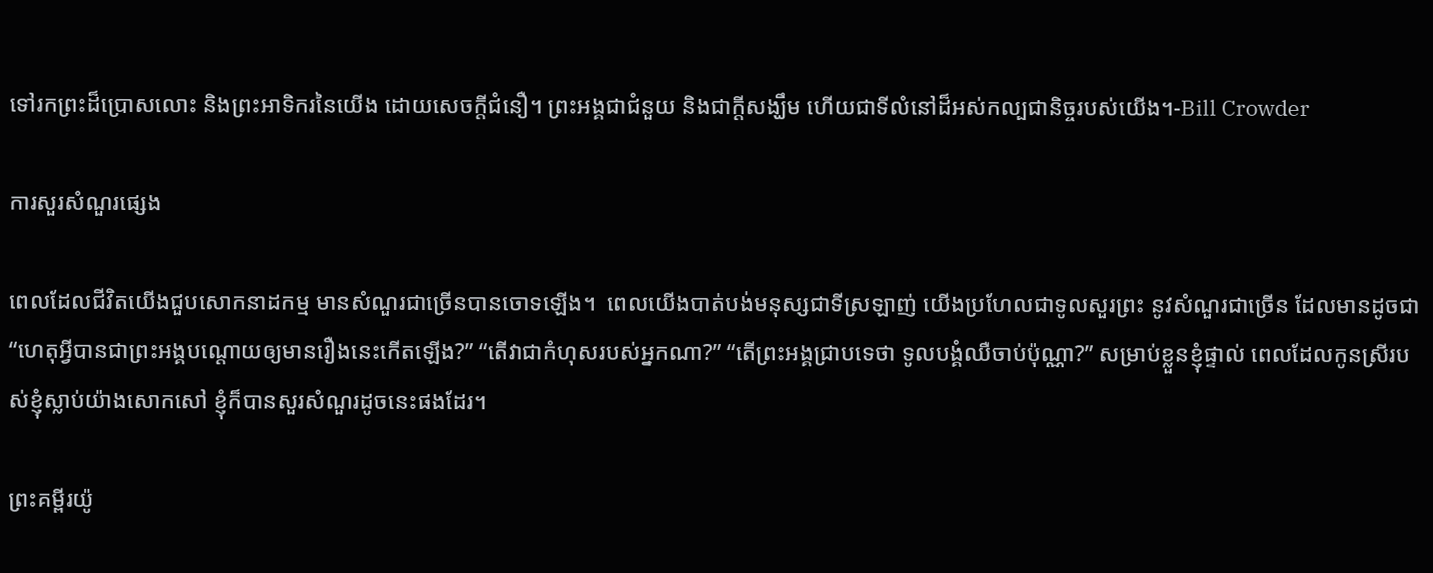ទៅរកព្រះដ៏ប្រោសលោះ និងព្រះអាទិករនៃយើង ដោយសេចក្តីជំនឿ។ ព្រះអង្គជាជំនួយ និងជាក្តីសង្ឃឹម ហើយជាទីលំនៅដ៏អស់កល្បជានិច្ចរបស់យើង។-Bill Crowder

ការសួរសំណួរផ្សេង

ពេលដែលជីវិតយើងជួបសោកនាដកម្ម មានសំណួរជាច្រើនបានចោទឡើង។  ពេលយើងបាត់បង់មនុស្សជាទីស្រឡាញ់ យើងប្រហែលជាទូលសួរព្រះ នូវសំណួរជាច្រើន ដែលមានដូចជា “ហេតុអ្វីបានជាព្រះអង្គបណ្តោយឲ្យមានរឿងនេះកើតឡើង?” “តើវាជាកំហុសរបស់អ្នកណា?” “តើព្រះអង្គជ្រាបទេថា ទូលបង្គំឈឺចាប់ប៉ុណ្ណា?” សម្រាប់ខ្លួនខ្ញុំផ្ទាល់ ពេលដែលកូនស្រីរបស់ខ្ញុំស្លាប់យ៉ាងសោកសៅ ខ្ញុំក៏បានសួរសំណួរដូចនេះផងដែរ។

ព្រះគម្ពីរយ៉ូ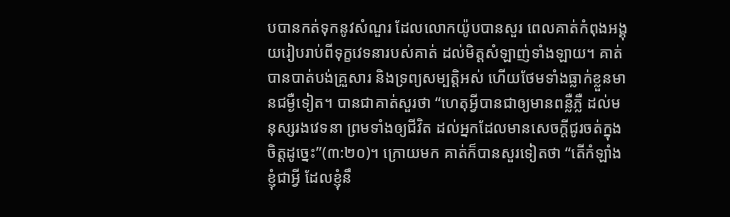បបានកត់ទុកនូវសំណួរ ដែលលោកយ៉ូបបានសួរ ពេលគាត់កំពុងអង្គុយរៀបរាប់ពីទុក្ខវេទនារបស់គាត់ ដល់មិត្តសំឡាញ់ទាំងឡាយ។ គាត់បានបាត់បង់គ្រួសារ និងទ្រព្យសម្បត្តិអស់ ហើយថែមទាំងធ្លាក់ខ្លួនមានជម្ងឺទៀត។ បានជាគាត់សួរថា “ហេតុអ្វីបានជាឲ្យមានពន្លឺភ្លឺ ដល់មនុស្សរងវេទនា ព្រមទាំងឲ្យជីវិត ដល់អ្នកដែលមានសេចក្តីជូរចត់ក្នុងចិត្តដូច្នេះ”(៣:២០)។ ក្រោយមក គាត់ក៏បានសួរទៀតថា “តើកំឡាំងខ្ញុំជាអ្វី ដែលខ្ញុំនឹ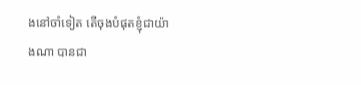ងនៅចាំទៀត តើចុងបំផុតខ្ញុំជាយ៉ាងណា បានជា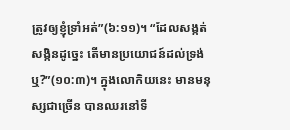ត្រូវឲ្យខ្ញុំទ្រាំអត់”(៦:១១)។ “ដែលសង្កត់សង្កិនដូច្នេះ តើមានប្រយោជន៍ដល់ទ្រង់ឬ?”(១០:៣)។ ក្នុងលោកិយនេះ មានមនុស្សជាច្រើន បានឈរនៅទី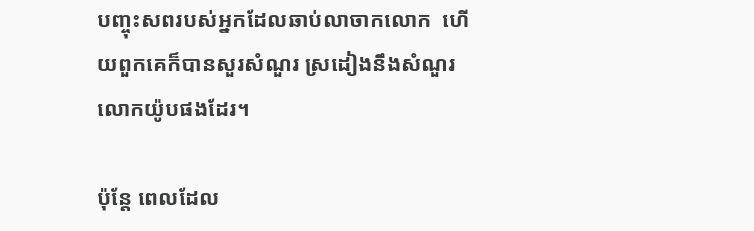បញ្ចុះសពរបស់អ្នកដែលឆាប់លាចាកលោក  ហើយពួកគេក៏បានសួរសំណួរ ស្រដៀងនឹងសំណួរលោកយ៉ូបផងដែរ។

ប៉ុន្តែ ពេលដែល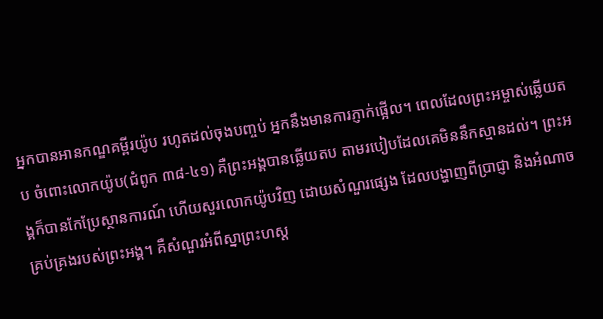អ្នកបានអានកណ្ឌគម្ពីរយ៉ូប រហូតដល់ចុងបញ្ចប់ អ្នកនឹងមានការភ្ញាក់ផ្អើល។ ពេលដែលព្រះអម្ចាស់ឆ្លើយតប ចំពោះលោកយ៉ូប(ជំពូក ៣៨-៤១) គឺព្រះអង្គបានឆ្លើយតប តាមរបៀបដែលគេមិននឹកស្មានដល់។ ព្រះអង្គក៏បានកែប្រែស្ថានការណ៍ ហើយសួរលោកយ៉ូបវិញ ដោយសំណួរផ្សេង ដែលបង្ហាញពីប្រាជ្ញា និងអំណាចគ្រប់គ្រងរបស់ព្រះអង្គ។ គឺសំណួរអំពីស្នាព្រះហស្ត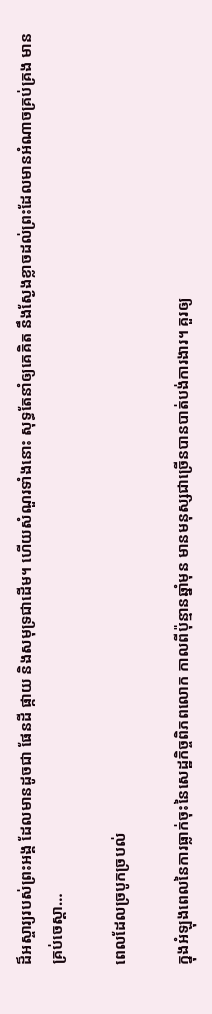ដ៏អស្ចារ្យរបស់ព្រះអង្គ ដែលមានដូចជា ផែនដី ផ្កាយ និងសមុទ្រជាដើម។ ហើយសំណួរទាំងនោះ សុទ្ធតែនាំឲ្យគេគិត នឹងស្ងែងខ្លាចដល់ព្រះដែលមានអំណាចគ្រប់គ្រង មានគ្រប់ចេស្តា…

ពេលដែលច្របូកច្របល់

ក្នុងអំឡុងពេលនៃការធ្លាក់ចុះនៃសេដ្ឋកិច្ចពិភពលោក កាលពីប៉ុន្មានឆ្នាំមុន មានមនុស្សជាច្រើនបានបាត់បង់ការងារ។ គួរឲ្យ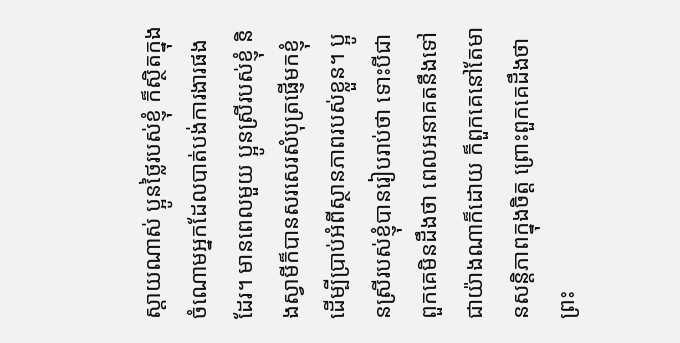ស្តាយណាស់ ប្អូនថ្លៃរបស់ខ្ញុំ ក៏ស្ថិតក្នុងចំណោមអ្នកដែលបាត់បង់ការងារផងដែរ។ មានពេលមួយ ប្អូនស្រីរបស់ខ្ញុំ និងស្វាមីក៏បានសរសេរសំបុត្រផ្ញើមកខ្ញុំ ដើម្បីប្រាប់អំពីស្ថានភាពរបស់ខ្លួន។ ប្អូនស្រីរបស់ខ្ញុំបានរៀបរាប់ថា ទោះបីជាពួកគេមិនដឹងថា ពេលអនាគតនឹងទៅជាយ៉ាងណាក៏ដោយ ក៏ពួកគេនៅតែមានសន្តិភាពក្នុងចិត្ត ព្រោះពួកគេដឹងថា ព្រះ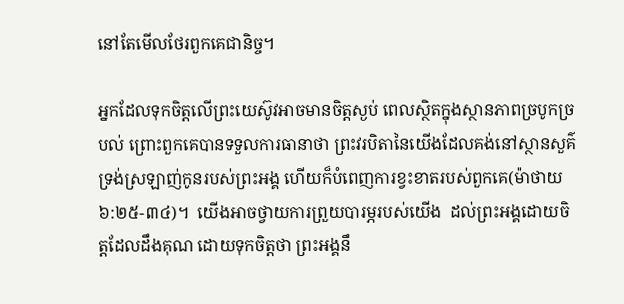នៅតែមើលថែរពួកគេជានិច្ច។

អ្នកដែលទុកចិត្តលើព្រះយេស៊ូវអាចមានចិត្តស្ងប់ ពេលស្ថិតក្នុងស្ថានភាពច្របូកច្របល់ ព្រោះពួកគេបានទទួលការធានាថា ព្រះវរបិតានៃយើងដែលគង់នៅស្ថានសួគ៌ ទ្រង់ស្រឡាញ់កូនរបស់ព្រះអង្គ ហើយក៏បំពេញការខ្វះខាតរបស់ពួកគេ(ម៉ាថាយ ៦:២៥-៣៤)។  យើងអាចថ្វាយការព្រួយបារម្ភរបស់យើង  ដល់ព្រះអង្គដោយចិត្តដែលដឹងគុណ ដោយទុកចិត្តថា ព្រះអង្គនឹ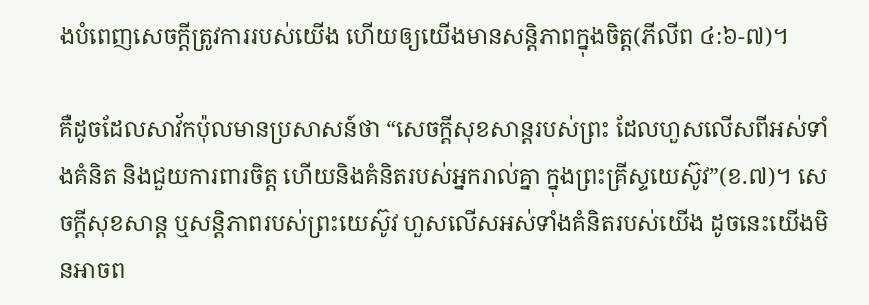ងបំពេញសេចក្តីត្រូវការរបស់យើង ហើយឲ្យយើងមានសន្តិភាពក្នុងចិត្ត(ភីលីព ៤:៦-៧)។

គឺដូចដែលសាវ័កប៉ុលមានប្រសាសន៍ថា “សេចក្តីសុខសាន្តរបស់ព្រះ ដែលហួសលើសពីអស់ទាំងគំនិត និងជួយការពារចិត្ត ហើយនិងគំនិតរបស់អ្នករាល់គ្នា ក្នុងព្រះគ្រីស្ទយេស៊ូវ”(ខ.៧)។ សេចក្តីសុខសាន្ត ឬសន្តិភាពរបស់ព្រះយេស៊ូវ ហួសលើសអស់ទាំងគំនិតរបស់យើង ដូចនេះយើងមិនអាចព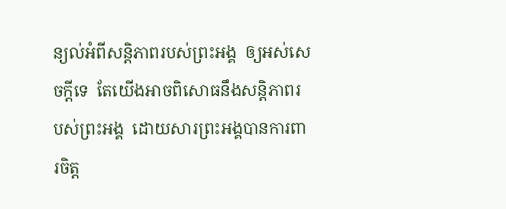ន្យល់អំពីសន្តិភាពរបស់ព្រះអង្គ  ឲ្យអស់សេចក្តីទេ  តែយើងអាចពិសោធនឹងសន្តិភាពរបស់ព្រះអង្គ  ដោយសារព្រះអង្គបានការពារចិត្ត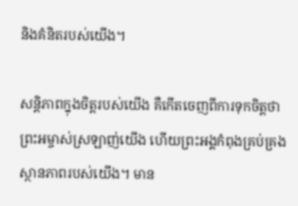និងគំនិតរបស់យើង។

សន្តិភាពក្នុងចិត្តរបស់យើង គឺកើតចេញពីការទុកចិត្តថា ព្រះអម្ចាស់ស្រឡាញ់យើង ហើយព្រះអង្គកំពុងគ្រប់គ្រងស្ថានភាពរបស់យើង។ មាន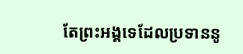តែព្រះអង្គទេដែលប្រទាននូ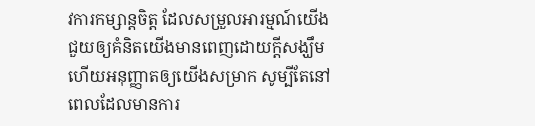វការកម្សាន្តចិត្ត ដែលសម្រួលអារម្មណ៍យើង ជួយឲ្យគំនិតយើងមានពេញដោយក្តីសង្ឃឹម ហើយអនុញ្ញាតឲ្យយើងសម្រាក សូម្បីតែនៅពេលដែលមានការ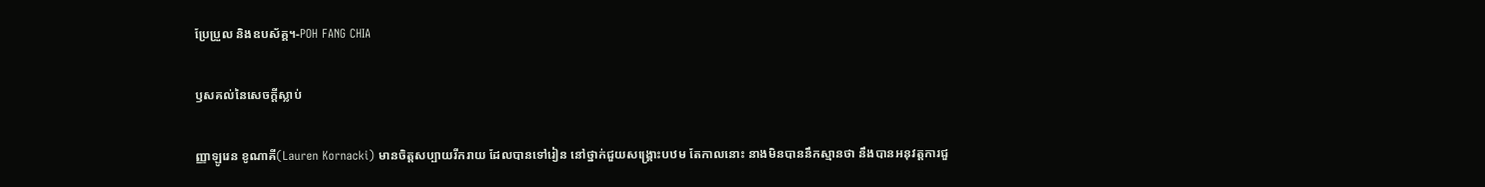ប្រែប្រួល និងឧបស័គ្គ។-POH FANG CHIA

ឫសគល់នៃសេចក្តីស្លាប់

ញ្ញាឡូរេន ខូណាគី(Lauren Kornacki) មានចិត្តសប្បាយរីករាយ ដែលបានទៅរៀន នៅថ្នាក់ជួយសង្រ្គោះបឋម តែកាលនោះ នាងមិនបាននឹកស្មានថា នឹងបានអនុវត្តការជួ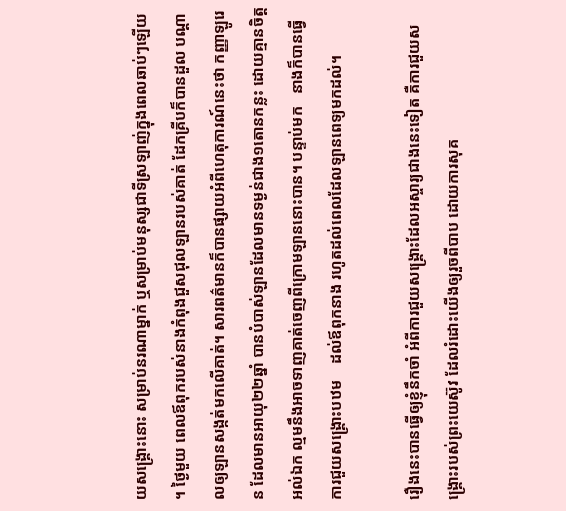យសង្រ្គោះនោះ សម្រាប់នរណាម្នាក់ ឬសម្រាប់មនុស្សជាទីស្រឡាញ់ក្នុងពេលឆាប់ៗឡើយ។ ថ្ងៃមួយ ពេលឪពុករបស់នាងកំពុងជួសជុលឡានរបស់គាត់ ដែកគ្រីបក៏បានដួល បណ្តាលឲ្យឡានសង្កត់មកលើគាត់។ សារពត៌មានក៏បានផ្សាយអំពីហេតុការណ៍នេះថា កញ្ញាឡូរេន ដែលមានអាយុ២២ឆ្នាំ បានបំបាស់ឡានដែលមានទម្ងន់ជាង១តោនកន្លះ ដោយគ្មានចិត្តអល់ឯក ល្មមនឹងអាចទាញគាត់ចេញពីក្រោមឡាននោះបាន។ បន្ទាប់មក   នាងក៏បានធ្វើការជួយសង្រ្គោះបឋម    ដល់ឪពុកនាង រហូតដល់ពេលដែលឡានពេទ្យមកដល់។

រឿងនេះបានធ្វើឲ្យខ្ញុំនឹកចាំ អំពីការជួយសង្រ្គោះដែលអស្ចារ្យជាងនេះទៀត គឺការជួយសង្រ្គោះរបស់ព្រះយេស៊ូវ ដែលរំដោះយើងឲ្យរួចពីបាប ដោយការសុគ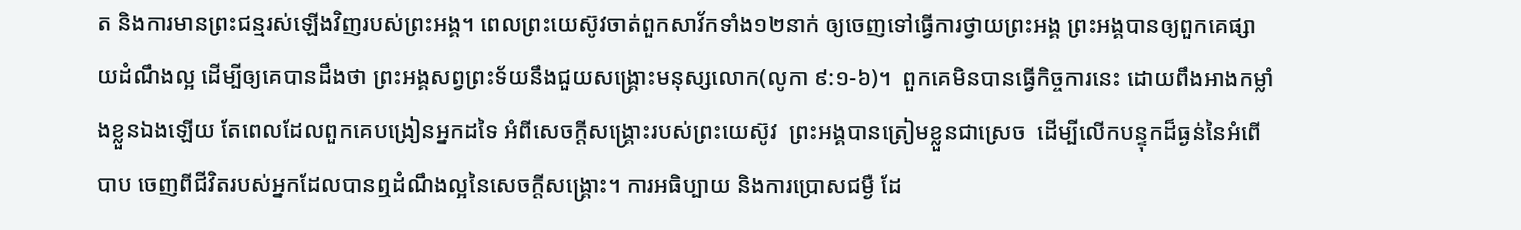ត និងការមានព្រះជន្មរស់ឡើងវិញរបស់ព្រះអង្គ។ ពេលព្រះយេស៊ូវចាត់ពួកសាវ័កទាំង១២នាក់ ឲ្យចេញទៅធ្វើការថ្វាយព្រះអង្គ ព្រះអង្គបានឲ្យពួកគេផ្សាយដំណឹងល្អ ដើម្បីឲ្យគេបានដឹងថា ព្រះអង្គសព្វព្រះទ័យនឹងជួយសង្រ្គោះមនុស្សលោក(លូកា ៩:១-៦)។  ពួកគេមិនបានធ្វើកិច្ចការនេះ ដោយពឹងអាងកម្លាំងខ្លួនឯងឡើយ តែពេលដែលពួកគេបង្រៀនអ្នកដទៃ អំពីសេចក្តីសង្រ្គោះរបស់ព្រះយេស៊ូវ  ព្រះអង្គបានត្រៀមខ្លួនជាស្រេច  ដើម្បីលើកបន្ទុកដ៏ធ្ងន់នៃអំពើបាប ចេញពីជីវិតរបស់អ្នកដែលបានឮដំណឹងល្អនៃសេចក្តីសង្រ្គោះ។ ការអធិប្បាយ និងការប្រោសជម្ងឺ ដែ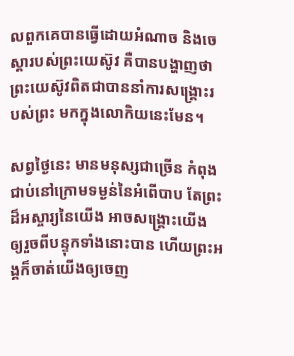លពួកគេបានធ្វើដោយអំណាច និងចេស្តារបស់ព្រះយេស៊ូវ គឺបានបង្ហាញថា ព្រះយេស៊ូវពិតជាបាននាំការសង្រ្គោះរបស់ព្រះ មកក្នុងលោកិយនេះមែន។

សព្វថ្ងៃនេះ មានមនុស្សជាច្រើន កំពុងជាប់នៅក្រោមទម្ងន់នៃអំពើបាប តែព្រះដ៏អស្ចារ្យនៃយើង អាចសង្រ្គោះយើង ឲ្យរួចពីបន្ទុកទាំងនោះបាន ហើយព្រះអង្គក៏ចាត់យើងឲ្យចេញ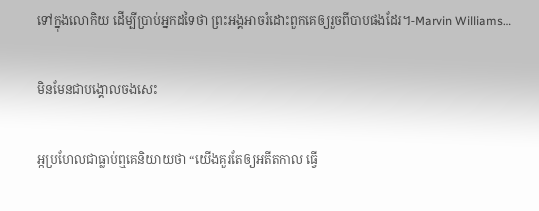ទៅក្នុងលោកិយ ដើម្បីប្រាប់អ្នកដទៃថា ព្រះអង្គអាចរំដោះពួកគេឲ្យរួចពីបាបផងដែរ។-Marvin Williams…

មិនមែនជាបង្គោលចងសេះ

អ្កប្រហែលជាធ្លាប់ឮគេនិយាយថា “យើងគួរតែឲ្យអតីតកាល ធ្វើ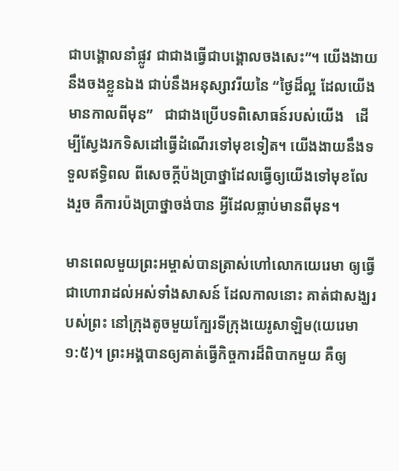ជាបង្គោលនាំផ្លូវ ជាជាងធ្វើជាបង្គោលចងសេះ”។ យើងងាយនឹងចងខ្លួនឯង ជាប់នឹងអនុស្សាវរីយនៃ “ថ្ងៃដ៏ល្អ ដែលយើងមានកាលពីមុន”   ជាជាងប្រើបទពិសោធន៍របស់យើង   ដើម្បីស្វែងរកទិសដៅធ្វើដំណើរទៅមុខទៀត។ យើងងាយនឹងទទួលឥទ្ធិពល ពីសេចក្តីប៉ងប្រាថ្នាដែលធ្វើឲ្យយើងទៅមុខលែងរួច គឺការប៉ងប្រាថ្នាចង់បាន អ្វីដែលធ្លាប់មានពីមុន។

មានពេលមួយព្រះអម្ចាស់បានត្រាស់ហៅលោកយេរេមា ឲ្យធ្វើជាហោរាដល់អស់ទាំងសាសន៍ ដែលកាលនោះ គាត់ជាសង្ឃរបស់ព្រះ នៅក្រុងតូចមួយក្បែរទីក្រុងយេរូសាឡិម(យេរេមា ១:៥)។ ព្រះអង្គបានឲ្យគាត់ធ្វើកិច្ចការដ៏ពិបាកមួយ គឺឲ្យ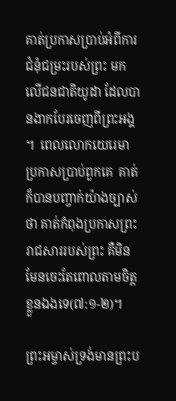គាត់ប្រកាសប្រាប់អំពីការជំនុំជម្រះរបស់ព្រះ មកលើជនជាតិយូដា ដែលបានងាកបែរចេញពីព្រះអង្គ។  ពេលលោកយេរេមាប្រកាសប្រាប់ពួកគេ  គាត់ក៏បានបញ្ចាក់យ៉ាងច្បាស់ថា គាត់កំពុងប្រកាសព្រះរាជសាររបស់ព្រះ គឺមិនមែនចេះតែពោលតាមចិត្តខ្លួនឯងទេ(៧:១-២)។

ព្រះអម្ចាស់ទ្រង់មានព្រះប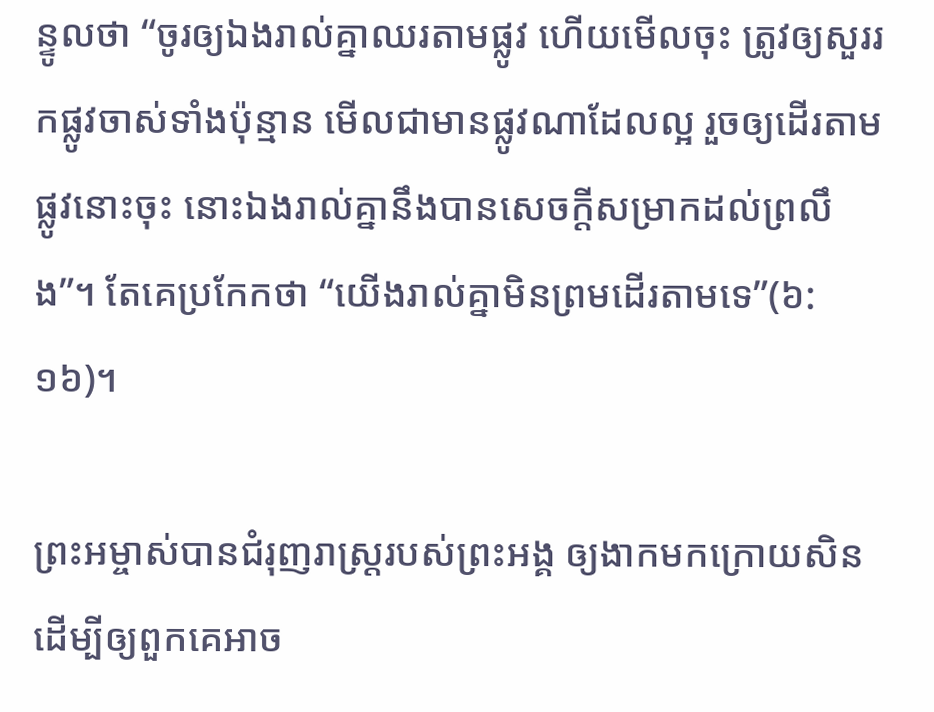ន្ទូលថា “ចូរឲ្យឯងរាល់គ្នាឈរតាមផ្លូវ ហើយមើលចុះ ត្រូវឲ្យសួររកផ្លូវចាស់ទាំងប៉ុន្មាន មើលជាមានផ្លូវណាដែលល្អ រួចឲ្យដើរតាមផ្លូវនោះចុះ នោះឯងរាល់គ្នានឹងបានសេចក្តីសម្រាកដល់ព្រលឹង”។ តែគេប្រកែកថា “យើងរាល់គ្នាមិនព្រមដើរតាមទេ”(៦:១៦)។

ព្រះអម្ចាស់បានជំរុញរាស្រ្តរបស់ព្រះអង្គ ឲ្យងាកមកក្រោយសិន ដើម្បីឲ្យពួកគេអាច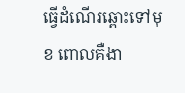ធ្វើដំណើរឆ្ពោះទៅមុខ ពោលគឺងា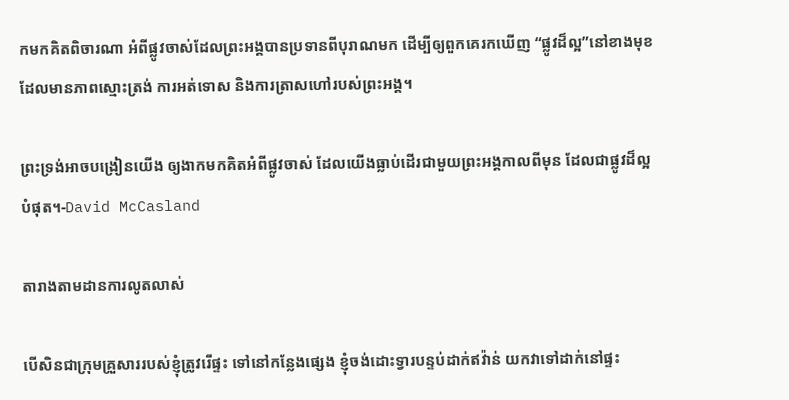កមកគិតពិចារណា អំពីផ្លូវចាស់ដែលព្រះអង្គបានប្រទានពីបុរាណមក ដើម្បីឲ្យពួកគេរកឃើញ “ផ្លូវដ៏ល្អ”នៅខាងមុខ ដែលមានភាពស្មោះត្រង់ ការអត់ទោស និងការត្រាសហៅរបស់ព្រះអង្គ។

ព្រះទ្រង់អាចបង្រៀនយើង ឲ្យងាកមកគិតអំពីផ្លូវចាស់ ដែលយើងធ្លាប់ដើរជាមួយព្រះអង្គកាលពីមុន ដែលជាផ្លូវដ៏ល្អបំផុត។-David McCasland

តារាងតាមដានការលូតលាស់

បើសិនជាក្រុមគ្រួសាររបស់ខ្ញុំត្រូវរើផ្ទះ ទៅនៅកន្លែងផ្សេង ខ្ញុំចង់ដោះទ្វារបន្ទប់ដាក់ឥវ៉ាន់ យកវាទៅដាក់នៅផ្ទះ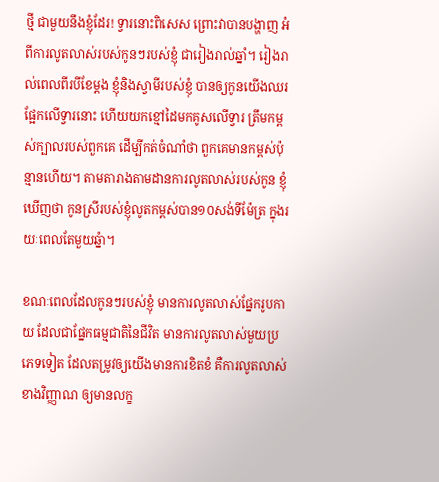ថ្មី ជាមួយនឹងខ្ញុំដែរ! ទ្វារនោះពិសេស ព្រោះវាបានបង្ហាញ អំពីការលូតលាស់របស់កូនៗរបស់ខ្ញុំ ជារៀងរាល់ឆ្នាំ។ រៀងរាល់ពេលពីរបីខែម្តង ខ្ញុំនិងស្វាមីរបស់ខ្ញុំ បានឲ្យកូនយើងឈរផ្អែកលើទ្វារនោះ ហើយយកខ្មៅដៃមកគូសលើទ្វារ ត្រឹមកម្ពស់ក្បាលរបស់ពួកគេ ដើម្បីកត់ចំណាំថា ពួកគេមានកម្ពស់ប៉ុន្មានហើយ។ តាមតារាងតាមដានការលូតលាស់របស់កូន ខ្ញុំឃើញថា កូនស្រីរបស់ខ្ញុំលូតកម្ពស់បាន១០សង់ទីម៉ែត្រ ក្នុងរយៈពេលតែមួយឆ្នំា។

ខណៈពេលដែលកូនៗរបស់ខ្ញុំ មានការលូតលាស់ផ្នែករូបកាយ ដែលជាផ្នែកធម្មជាតិនៃជីវិត មានការលូតលាស់មួយប្រភេទទៀត ដែលតម្រូវឲ្យយើងមានការខិតខំ គឺការលូតលាស់ខាងវិញ្ញាណ ឲ្យមានលក្ខ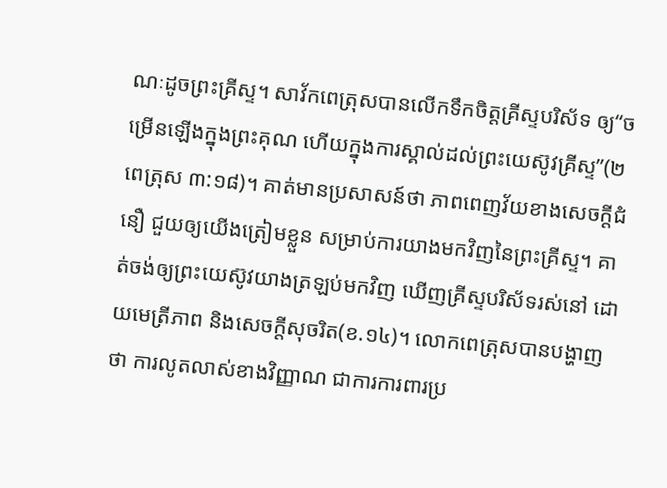ណៈដូចព្រះគ្រីស្ទ។ សាវ័កពេត្រុសបានលើកទឹកចិត្តគ្រីស្ទបរិស័ទ ឲ្យ“ចម្រើនឡើងក្នុងព្រះគុណ ហើយក្នុងការស្គាល់ដល់ព្រះយេស៊ូវគ្រីស្ទ”(២ពេត្រុស ៣:១៨)។ គាត់មានប្រសាសន៍ថា ភាពពេញវ័យខាងសេចក្តីជំនឿ ជួយឲ្យយើងត្រៀមខ្លួន សម្រាប់ការយាងមកវិញនៃព្រះគ្រីស្ទ។ គាត់ចង់ឲ្យព្រះយេស៊ូវយាងត្រឡប់មកវិញ ឃើញគ្រីស្ទបរិស័ទរស់នៅ ដោយមេត្រីភាព និងសេចក្តីសុចរិត(ខ.១៤)។ លោកពេត្រុសបានបង្ហាញថា ការលូតលាស់ខាងវិញ្ញាណ ជាការការពារប្រ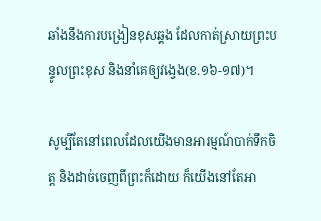ឆាំងនឹងការបង្រៀនខុសឆ្គង ដែលកាត់ស្រាយព្រះបន្ទូលព្រះខុស និងនាំគេឲ្យវង្វេង(ខ.១៦-១៧)។

សូម្បីតែនៅពេលដែលយើងមានអារម្មណ៍បាក់ទឹកចិត្ត និងដាច់ចេញពីព្រះក៏ដោយ ក៏យើងនៅតែអា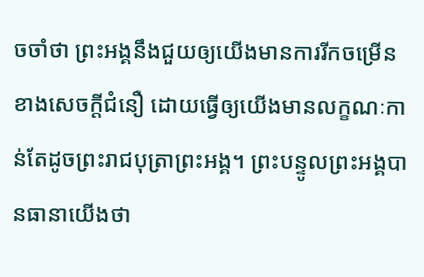ចចាំថា ព្រះអង្គនឹងជួយឲ្យយើងមានការរីកចម្រើនខាងសេចក្តីជំនឿ ដោយធ្វើឲ្យយើងមានលក្ខណៈកាន់តែដូចព្រះរាជបុត្រាព្រះអង្គ។ ព្រះបន្ទូលព្រះអង្គបានធានាយើងថា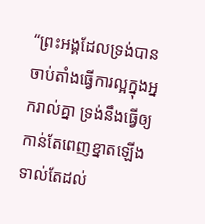“ព្រះអង្គដែលទ្រង់បានចាប់តាំងធ្វើការល្អក្នុងអ្នករាល់គ្នា ទ្រង់នឹងធ្វើឲ្យកាន់តែពេញខ្នាតឡើង ទាល់តែដល់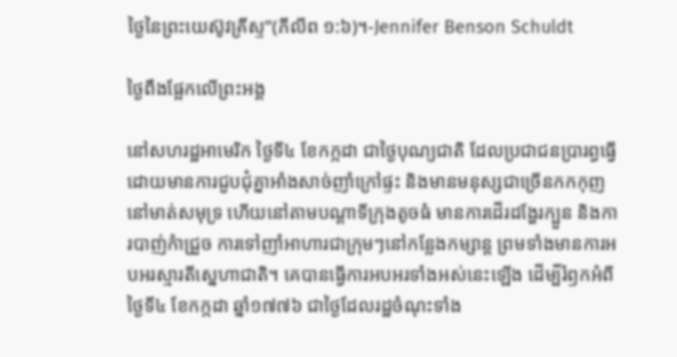ថ្ងៃនៃព្រះយេស៊ូវគ្រីស្ទ”(ភីលីព ១:៦)។-Jennifer Benson Schuldt

ថ្ងៃពឹងផ្អែកលើព្រះអង្គ

នៅសហរដ្ឋអាមេរិក ថ្ងៃទី៤ ខែកក្កដា ជាថ្ងៃបុណ្យជាតិ ដែលប្រជាជនប្រារព្ធធ្វើ ដោយមានការជួបជុំគ្នាអាំងសាច់ញាំក្រៅផ្ទះ និងមានមនុស្សជាច្រើនកកកុញ នៅមាត់សមុទ្រ ហើយនៅតាមបណ្តាទីក្រុងតូចធំ មានការដើរដង្ហែរក្បួន និងការបាញ់កំាជ្រួច ការទៅញាំអាហារជាក្រុមៗនៅកន្លែងកម្សាន្ត ព្រមទាំងមានការអបអរស្មារតីស្នេហាជាតិ។ គេបានធ្វើការអបអរទាំងអស់នេះឡើង ដើម្បីរំឭកអំពីថ្ងៃទី៤ ខែកក្កដា ឆ្នាំ១៧៧៦ ជាថ្ងៃដែលរដ្ឋចំណុះទាំង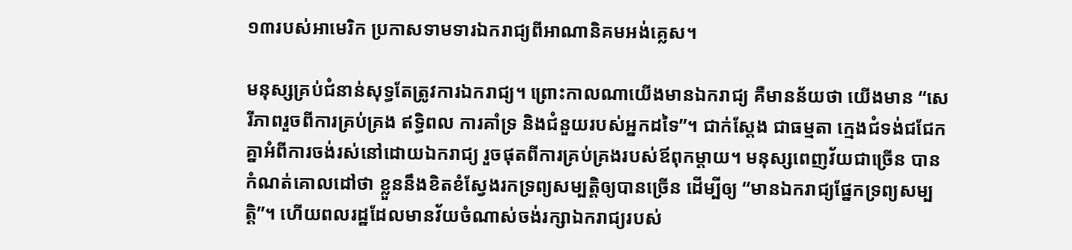១៣របស់អាមេរិក ប្រកាសទាមទារឯករាជ្យពីអាណានិគមអង់គ្លេស។

មនុស្សគ្រប់ជំនាន់សុទ្ធតែត្រូវការឯករាជ្យ។ ព្រោះកាលណាយើងមានឯករាជ្យ គឺមានន័យថា យើងមាន “សេរីភាពរួចពីការគ្រប់គ្រង ឥទ្ធិពល ការគាំទ្រ និងជំនួយរបស់អ្នកដទៃ”។ ជាក់ស្តែង ជាធម្មតា ក្មេងជំទង់ជជែកគ្នាអំពីការចង់រស់នៅដោយឯករាជ្យ រួចផុតពីការគ្រប់គ្រងរបស់ឪពុកម្តាយ។ មនុស្សពេញវ័យជាច្រើន បានកំណត់គោលដៅថា ខ្លួននឹងខិតខំស្វែងរកទ្រព្យសម្បត្តិឲ្យបានច្រើន ដើម្បីឲ្យ “មានឯករាជ្យផ្នែកទ្រព្យសម្បត្តិ”។ ហើយពលរដ្ឋដែលមានវ័យចំណាស់ចង់រក្សាឯករាជ្យរបស់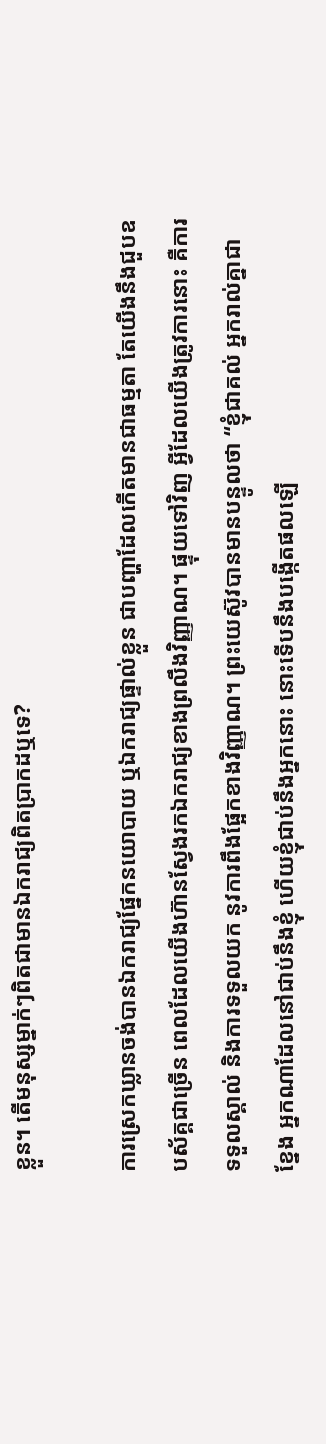ខ្លួន។ តើមនុស្សម្នាក់ៗពិតជាមានឯករាជ្យពិតប្រាកដឬទេ?

ការស្រេកឃ្លានចង់បានឯករាជ្យផ្នែកនយោបាយ ឬឯករាជ្យផ្ទាល់ខ្លួន ជាបញ្ហាដែលកើតមានជាធម្មតា តែយើងនឹងជួបឧបស័គ្គជាច្រើន ពេលដែលយើងហ៊ានស្វែងរកឯករាជ្យខាងព្រលឹងវិញ្ញាណ។ ផ្ទុយទៅវិញ អ្វីដែលយើងត្រូវការនោះ គឺការទទួលស្គាល់ និងការទទួលយក នូវការពឹងផ្អែកខាងវិញ្ញាណ។ ព្រះយេស៊ូវបានមានបន្ទូលថា “ខ្ញុំជាគល់ អ្នករាល់គ្នាជាខ្នែង អ្នកណាដែលនៅជាប់នឹងខ្ញុំ ហើយខ្ញុំជាប់នឹងអ្នកនោះ នោះទើបនឹងបង្កើតផលឡើ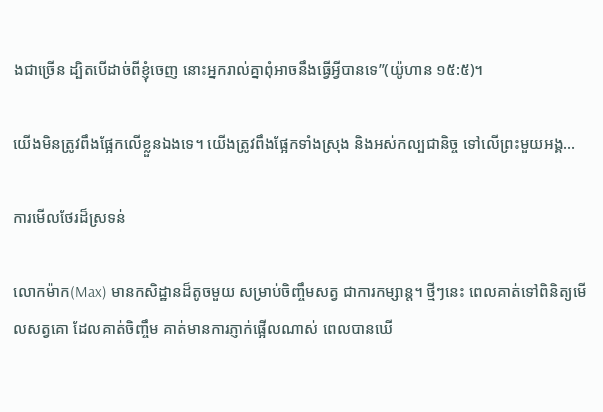ងជាច្រើន ដ្បិតបើដាច់ពីខ្ញុំចេញ នោះអ្នករាល់គ្នាពុំអាចនឹងធ្វើអ្វីបានទេ”(យ៉ូហាន ១៥:៥)។

យើងមិនត្រូវពឹងផ្អែកលើខ្លួនឯងទេ។ យើងត្រូវពឹងផ្អែកទាំងស្រុង និងអស់កល្បជានិច្ច ទៅលើព្រះមួយអង្គ…

ការមើលថែរដ៏ស្រទន់

លោកម៉ាក(Max) មានកសិដ្ឋានដ៏តូចមួយ សម្រាប់ចិញ្ចឹមសត្វ ជាការកម្សាន្ត។ ថ្មីៗនេះ ពេលគាត់ទៅពិនិត្យមើលសត្វគោ ដែលគាត់ចិញ្ចឹម គាត់មានការភ្ញាក់ផ្អើលណាស់ ពេលបានឃើ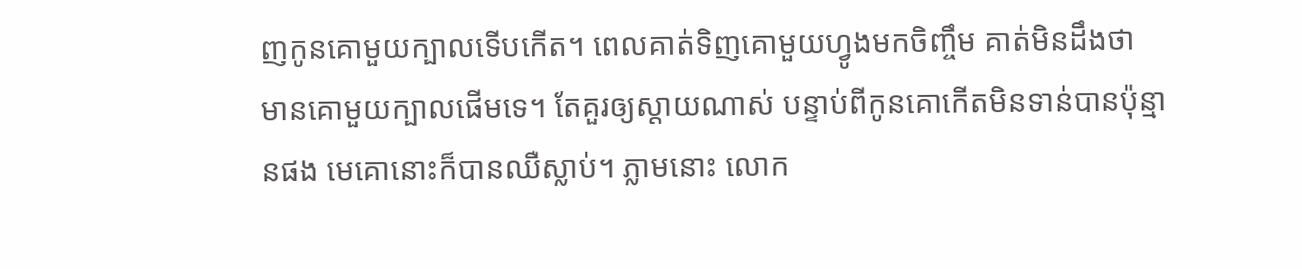ញកូនគោមួយក្បាលទើបកើត។ ពេលគាត់ទិញគោមួយហ្វូងមកចិញ្ចឹម គាត់មិនដឹងថា មានគោមួយក្បាលផើមទេ។ តែគួរឲ្យស្តាយណាស់ បន្ទាប់ពីកូនគោកើតមិនទាន់បានប៉ុន្មានផង មេគោនោះក៏បានឈឺស្លាប់។ ភ្លាមនោះ លោក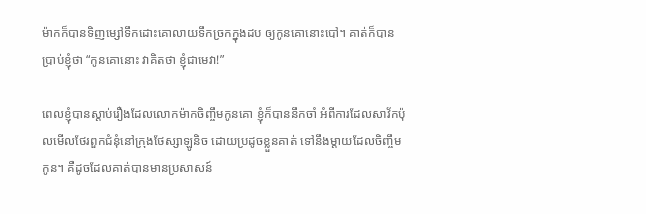ម៉ាកក៏បានទិញម្សៅទឹកដោះគោលាយទឹកច្រកក្នុងដប ឲ្យកូនគោនោះបៅ។ គាត់ក៏បានប្រាប់ខ្ញុំថា “កូនគោនោះ វាគិតថា ខ្ញុំជាមេវា!”

ពេលខ្ញុំបានស្តាប់រឿងដែលលោកម៉ាកចិញ្ចឹមកូនគោ ខ្ញុំក៏បាននឹកចាំ អំពីការដែលសាវ័កប៉ុលមើលថែរពួកជំនុំនៅក្រុងថែស្សាឡូនិច ដោយប្រដូចខ្លួនគាត់ ទៅនឹងម្តាយដែលចិញ្ចឹមកូន។ គឺដូចដែលគាត់បានមានប្រសាសន៍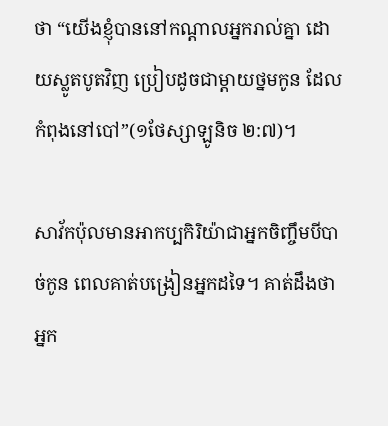ថា “យើងខ្ញុំបាននៅកណ្តាលអ្នករាល់គ្នា ដោយស្លូតបូតវិញ ប្រៀបដូចជាម្តាយថ្នមកូន ដែលកំពុងនៅបៅ”(១ថែស្សាឡូនិច ២:៧)។

សាវ័កប៉ុលមានអាកប្បកិរិយ៉ាជាអ្នកចិញ្ចឹមបីបាច់កូន ពេលគាត់បង្រៀនអ្នកដទៃ។ គាត់ដឹងថា អ្នក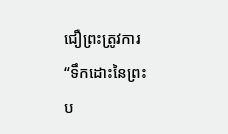ជឿព្រះត្រូវការ “ទឹកដោះនៃព្រះប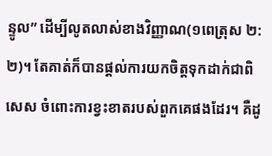ន្ទូល” ដើម្បីលូតលាស់ខាងវិញ្ញាណ(១ពេត្រុស ២:២)។ តែគាត់ក៏បានផ្តល់ការយកចិត្តទុកដាក់ជាពិសេស ចំពោះការខ្វះខាតរបស់ពួកគេផងដែរ។ គឺដូ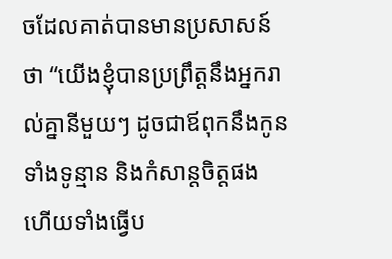ចដែលគាត់បានមានប្រសាសន៍ថា “យើងខ្ញុំបានប្រព្រឹត្តនឹងអ្នករាល់គ្នានីមួយៗ ដូចជាឪពុកនឹងកូន ទាំងទូន្មាន និងកំសាន្តចិត្តផង ហើយទាំងធ្វើប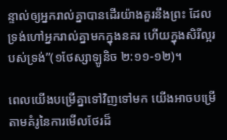ន្ទាល់ឲ្យអ្នករាល់គ្នាបានដើរយ៉ាងគួរនឹងព្រះ ដែលទ្រង់ហៅអ្នករាល់គ្នាមកក្នុងនគរ ហើយក្នុងសិរីល្អរបស់ទ្រង់”(១ថែស្សាឡូនិច ២:១១-១២)។

ពេលយើងបម្រើគ្នាទៅវិញទៅមក យើងអាចបម្រើ តាមគំរូនៃការមើលថែរដ៏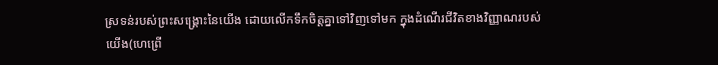ស្រទន់របស់ព្រះសង្រ្គោះនៃយើង ដោយលើកទឹកចិត្តគ្នាទៅវិញទៅមក ក្នុងដំណើរជីវិតខាងវិញ្ញាណរបស់យើង(ហេព្រើ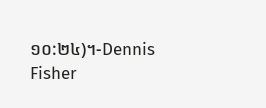១០:២៤)។-Dennis Fisher